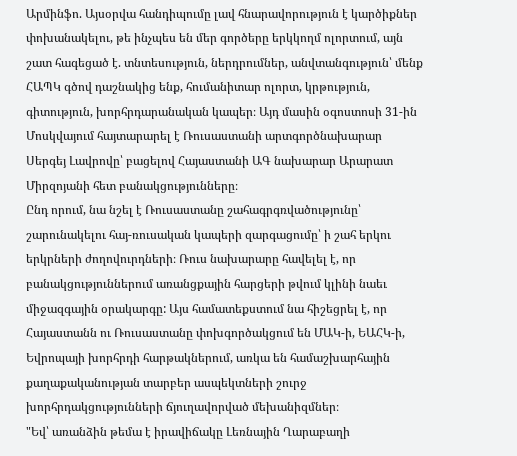Արմինֆո. Այսօրվա հանդիպումը լավ հնարավորություն է կարծիքներ փոխանակելու, թե ինչպես են մեր գործերը երկկողմ ոլորտում, այն շատ հագեցած է. տնտեսություն, ներդրումներ, անվտանգություն՝ մենք ՀԱՊԿ գծով դաշնակից ենք, հումանիտար ոլորտ, կրթություն, գիտություն, խորհրդարանական կապեր։ Այդ մասին օգոստոսի 31-ին Մոսկվայում հայտարարել է Ռուսաստանի արտգործնախարար Սերգեյ Լավրովը՝ բացելով Հայաստանի ԱԳ նախարար Արարատ Միրզոյանի հետ բանակցությունները։
Ընդ որում, նա նշել է Ռուսաստանը շահագրգռվածությունը՝ շարունակելու հայ-ռուսական կապերի զարգացումը՝ ի շահ երկու երկրների ժողովուրդների։ Ռուս նախարարը հավելել է, որ բանակցություններում առանցքային հարցերի թվում կլինի նաեւ միջազգային օրակարգը: Այս համատեքստում նա հիշեցրել է, որ Հայաստանն ու Ռուսաստանը փոխգործակցում են ՄԱԿ-ի, ԵԱՀԿ-ի, Եվրոպայի խորհրդի հարթակներում, առկա են համաշխարհային քաղաքականության տարբեր ասպեկտների շուրջ խորհրդակցությունների ճյուղավորված մեխանիզմներ։
"Եվ՝ առանձին թեմա է իրավիճակը Լեռնային Ղարաբաղի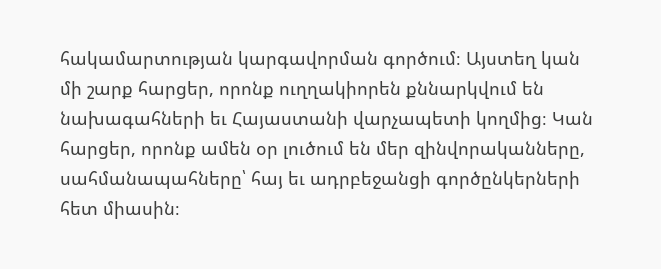հակամարտության կարգավորման գործում։ Այստեղ կան մի շարք հարցեր, որոնք ուղղակիորեն քննարկվում են նախագահների եւ Հայաստանի վարչապետի կողմից։ Կան հարցեր, որոնք ամեն օր լուծում են մեր զինվորականները, սահմանապահները՝ հայ եւ ադրբեջանցի գործընկերների հետ միասին։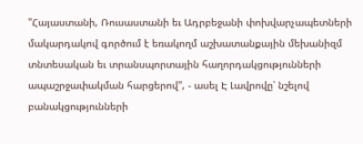"Հայաստանի, Ռուսաստանի եւ Ադրբեջանի փոխվարչապետների մակարդակով գործում է եռակողմ աշխատանքային մեխանիզմ տնտեսական եւ տրանսպորտային հաղորդակցությունների ապաշրջափակման հարցերով", - ասել Է Լավրովը՝ նշելով բանակցությունների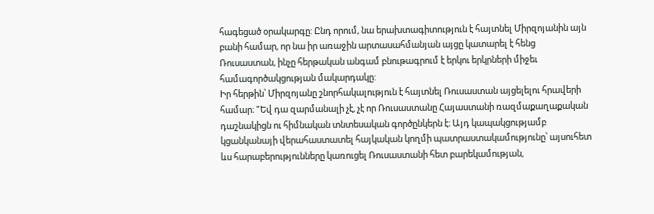հագեցած օրակարգը: Ընդ որում, նա երախտագիտություն է հայտնել Միրզոյանին այն բանի համար, որ նա իր առաջին արտասահմանյան այցը կատարել է հենց Ռուսաստան, ինչը հերթական անգամ բնութագրում է երկու երկրների միջեւ համագործակցության մակարդակը:
Իր հերթին՝ Միրզոյանը շնորհակալություն է հայտնել Ռուսաստան այցելելու հրավերի համար։ "Եվ դա զարմանալի չէ, չէ որ Ռուսաստանը Հայաստանի ռազմաքաղաքական դաշնակիցն ու հիմնական տնտեսական գործընկերն է։ Այդ կապակցությամբ կցանկանայի վերահաստատել հայկական կողմի պատրաստակամությունը՝ այսուհետ ևս հարաբերությունները կառուցել Ռուսաստանի հետ բարեկամության,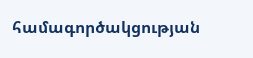համագործակցության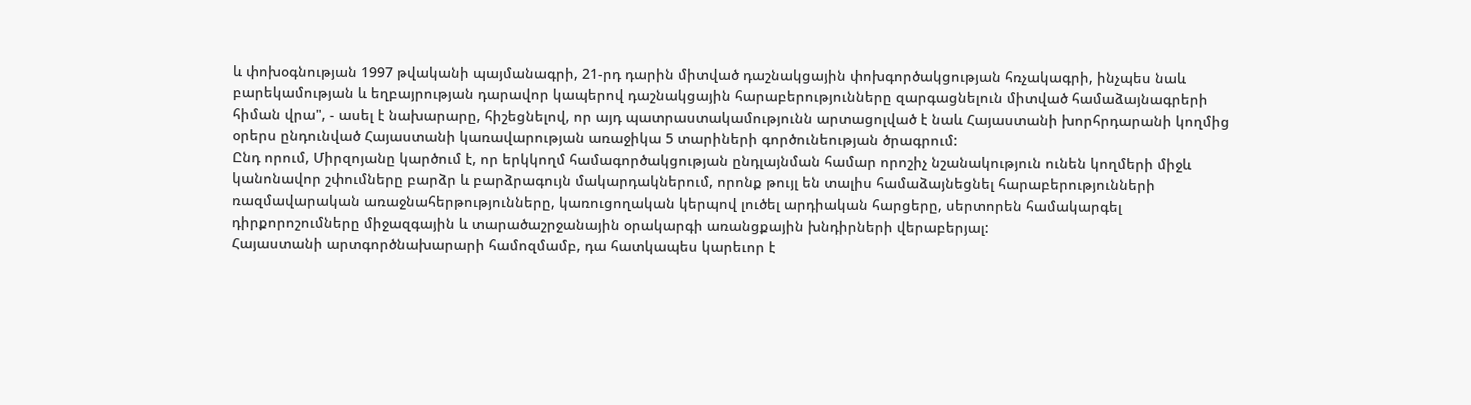և փոխօգնության 1997 թվականի պայմանագրի, 21-րդ դարին միտված դաշնակցային փոխգործակցության հռչակագրի, ինչպես նաև բարեկամության և եղբայրության դարավոր կապերով դաշնակցային հարաբերությունները զարգացնելուն միտված համաձայնագրերի հիման վրա", - ասել է նախարարը, հիշեցնելով, որ այդ պատրաստակամությունն արտացոլված է նաև Հայաստանի խորհրդարանի կողմից օրերս ընդունված Հայաստանի կառավարության առաջիկա 5 տարիների գործունեության ծրագրում:
Ընդ որում, Միրզոյանը կարծում է, որ երկկողմ համագործակցության ընդլայնման համար որոշիչ նշանակություն ունեն կողմերի միջև կանոնավոր շփումները բարձր և բարձրագույն մակարդակներում, որոնք թույլ են տալիս համաձայնեցնել հարաբերությունների ռազմավարական առաջնահերթությունները, կառուցողական կերպով լուծել արդիական հարցերը, սերտորեն համակարգել դիրքորոշումները միջազգային և տարածաշրջանային օրակարգի առանցքային խնդիրների վերաբերյալ:
Հայաստանի արտգործնախարարի համոզմամբ, դա հատկապես կարեւոր է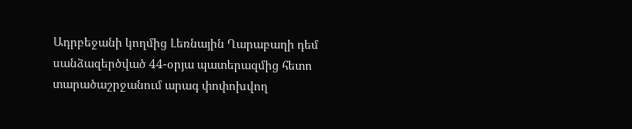Ադրբեջանի կողմից Լեռնային Ղարաբաղի դեմ սանձազերծված 44-օրյա պատերազմից հետո տարածաշրջանում արագ փոփոխվող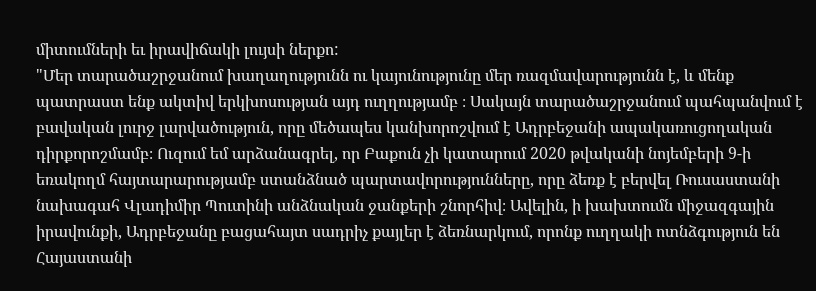միտումների եւ իրավիճակի լույսի ներքո:
"Մեր տարածաշրջանում խաղաղությունն ու կայունությունը մեր ռազմավարությունն է, և մենք պատրաստ ենք ակտիվ երկխոսության այդ ուղղությամբ ։ Սակայն տարածաշրջանում պահպանվում է բավական լուրջ լարվածություն, որը մեծապես կանխորոշվում է Ադրբեջանի ապակառուցողական դիրքորոշմամբ։ Ուզում եմ արձանագրել, որ Բաքուն չի կատարում 2020 թվականի նոյեմբերի 9-ի եռակողմ հայտարարությամբ ստանձնած պարտավորությունները, որը ձեռք է բերվել Ռուսաստանի նախագահ Վլադիմիր Պուտինի անձնական ջանքերի շնորհիվ։ Ավելին, ի խախտումն միջազգային իրավունքի, Ադրբեջանը բացահայտ սադրիչ քայլեր է ձեռնարկում, որոնք ուղղակի ոտնձգություն են Հայաստանի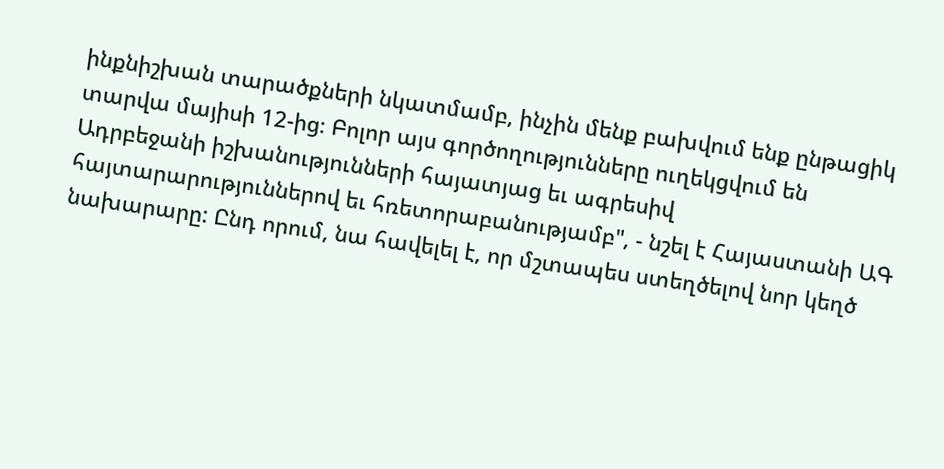ինքնիշխան տարածքների նկատմամբ, ինչին մենք բախվում ենք ընթացիկ տարվա մայիսի 12-ից։ Բոլոր այս գործողությունները ուղեկցվում են Ադրբեջանի իշխանությունների հայատյաց եւ ագրեսիվ հայտարարություններով եւ հռետորաբանությամբ", - նշել է Հայաստանի ԱԳ նախարարը: Ընդ որում, նա հավելել է, որ մշտապես ստեղծելով նոր կեղծ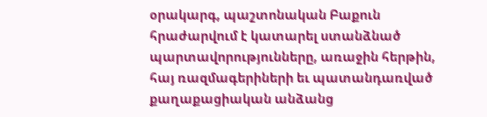օրակարգ, պաշտոնական Բաքուն հրաժարվում է կատարել ստանձնած պարտավորությունները, առաջին հերթին, հայ ռազմագերիների եւ պատանդառված քաղաքացիական անձանց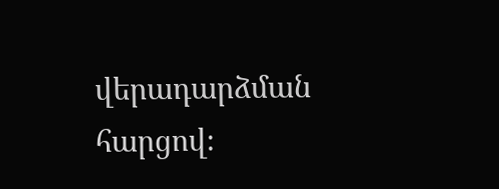վերադարձման հարցով։